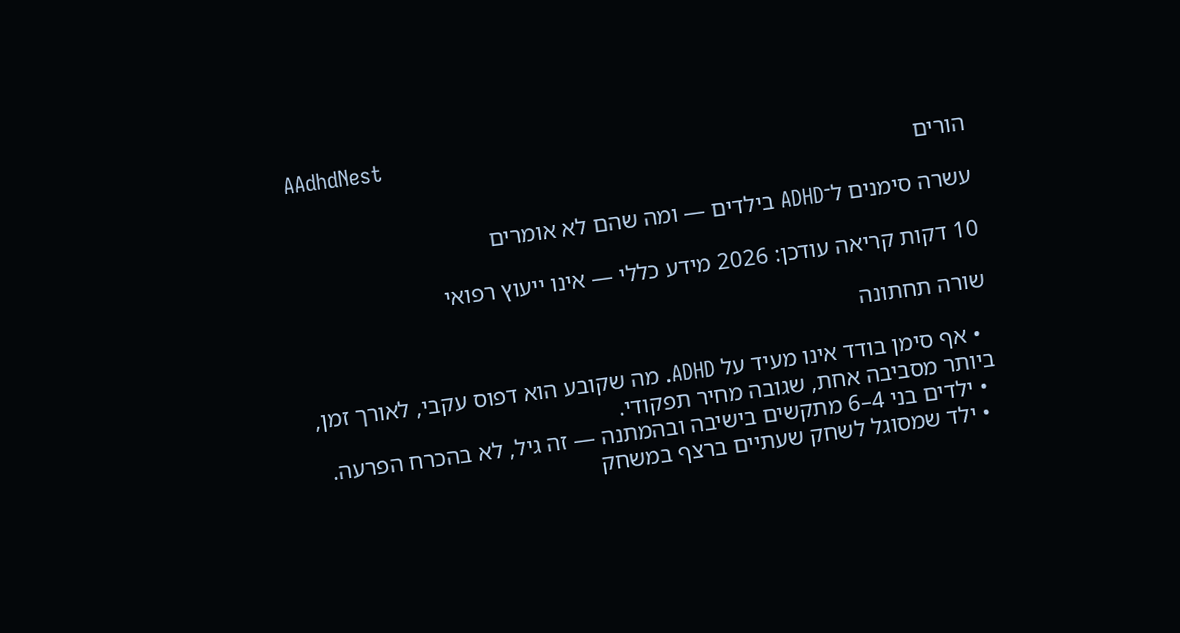AAdhdNest
הורים

עשרה סימנים ל־ADHD בילדים — ומה שהם לא אומרים

10 דקות קריאה עודכן: 2026 מידע כללי — אינו ייעוץ רפואי

שורה תחתונה

  • אף סימן בודד אינו מעיד על ADHD. מה שקובע הוא דפוס עקבי, לאורך זמן, ביותר מסביבה אחת, שגובה מחיר תפקודי.
  • ילדים בני 4–6 מתקשים בישיבה ובהמתנה — זה גיל, לא בהכרח הפרעה.
  • ילד שמסוגל לשחק שעתיים ברצף במשחק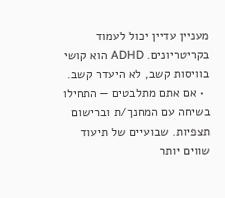מעניין עדיין יכול לעמוד בקריטריונים. ADHD הוא קושי בוויסות קשב, לא היעדר קשב.
  • אם אתם מתלבטים — התחילו בשיחה עם המחנך/ת וברישום תצפיות. שבועיים של תיעוד שווים יותר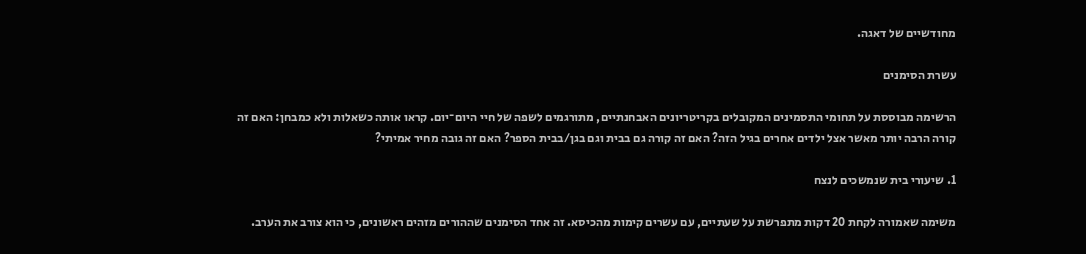מחודשיים של דאגה.

עשרת הסימנים

הרשימה מבוססת על תחומי התסמינים המקובלים בקריטריונים האבחנתיים, מתורגמים לשפה של חיי היום־יום. קראו אותה כשאלות ולא כמבחן: האם זה קורה הרבה יותר מאשר אצל ילדים אחרים בגיל הזה? האם זה קורה גם בבית וגם בגן/בבית הספר? האם זה גובה מחיר אמיתי?

1. שיעורי בית שנמשכים לנצח

משימה שאמורה לקחת 20 דקות מתפרשת על שעתיים, עם עשרים קימות מהכיסא. זה אחד הסימנים שההורים מזהים ראשונים, כי הוא צורב את הערב.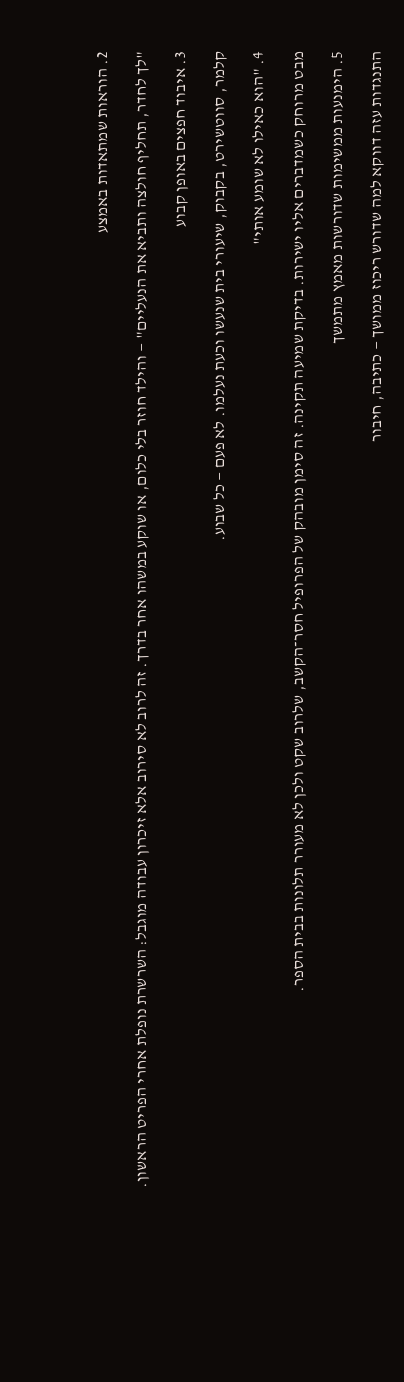2. הוראות שמתאדות באמצע

"לך לחדר, תחליף חולצה ותביא את הנעליים" — והילד חוזר בלי כלום, או שוקע במשהו אחר בדרך. זה לרוב לא סירוב אלא זיכרון עבודה מוגבל: השרשרת נופלת אחרי הפריט הראשון.

3. איבוד חפצים באופן קבוע

קלמר, סווטשירט, בקבוק, שיעורי בית שנעשו וכעת נעלמו. לא פעם — כל שבוע.

4. "הוא כאילו לא שומע אותי"

מבט מרוחק כשמדברים אליו ישירות. בדיקת שמיעה תקינה. זה סימן מובהק של הפרופיל חסר־הקשב, שלרוב שקט ולכן לא מעורר תלונות בבית הספר.

5. הימנעות ממשימות שדורשות מאמץ מתמשך

התנגדות עזה דווקא למה שדורש ריכוז ממושך — כתיבה, חיבור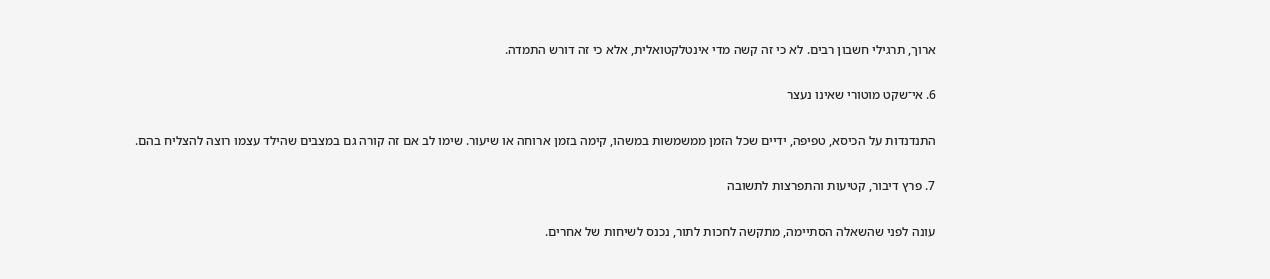ארוך, תרגילי חשבון רבים. לא כי זה קשה מדי אינטלקטואלית, אלא כי זה דורש התמדה.

6. אי־שקט מוטורי שאינו נעצר

התנדנדות על הכיסא, טפיפה, ידיים שכל הזמן ממשמשות במשהו, קימה בזמן ארוחה או שיעור. שימו לב אם זה קורה גם במצבים שהילד עצמו רוצה להצליח בהם.

7. פרץ דיבור, קטיעות והתפרצות לתשובה

עונה לפני שהשאלה הסתיימה, מתקשה לחכות לתור, נכנס לשיחות של אחרים.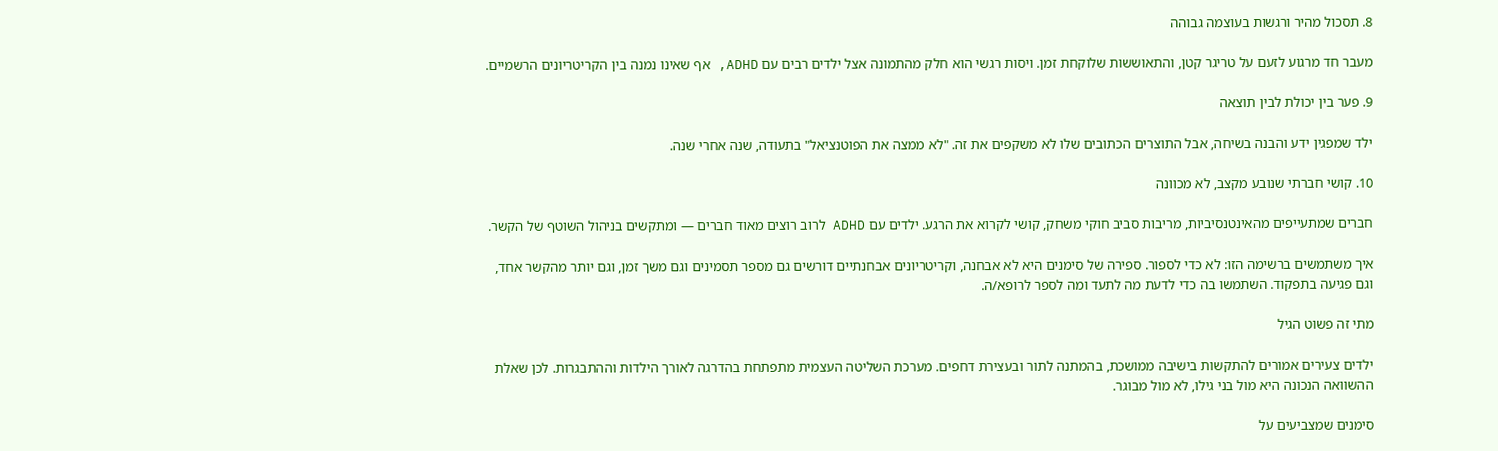8. תסכול מהיר ורגשות בעוצמה גבוהה

מעבר חד מרגוע לזעם על טריגר קטן, והתאוששות שלוקחת זמן. ויסות רגשי הוא חלק מהתמונה אצל ילדים רבים עם ADHD, אף שאינו נמנה בין הקריטריונים הרשמיים.

9. פער בין יכולת לבין תוצאה

ילד שמפגין ידע והבנה בשיחה, אבל התוצרים הכתובים שלו לא משקפים את זה. "לא ממצה את הפוטנציאל" בתעודה, שנה אחרי שנה.

10. קושי חברתי שנובע מקצב, לא מכוונה

חברים שמתעייפים מהאינטנסיביות, מריבות סביב חוקי משחק, קושי לקרוא את הרגע. ילדים עם ADHD לרוב רוצים מאוד חברים — ומתקשים בניהול השוטף של הקשר.

איך משתמשים ברשימה הזו: לא כדי לספור. ספירה של סימנים היא לא אבחנה, וקריטריונים אבחנתיים דורשים גם מספר תסמינים וגם משך זמן, וגם יותר מהקשר אחד, וגם פגיעה בתפקוד. השתמשו בה כדי לדעת מה לתעד ומה לספר לרופא/ה.

מתי זה פשוט הגיל

ילדים צעירים אמורים להתקשות בישיבה ממושכת, בהמתנה לתור ובעצירת דחפים. מערכת השליטה העצמית מתפתחת בהדרגה לאורך הילדות וההתבגרות. לכן שאלת ההשוואה הנכונה היא מול בני גילו, לא מול מבוגר.

סימנים שמצביעים על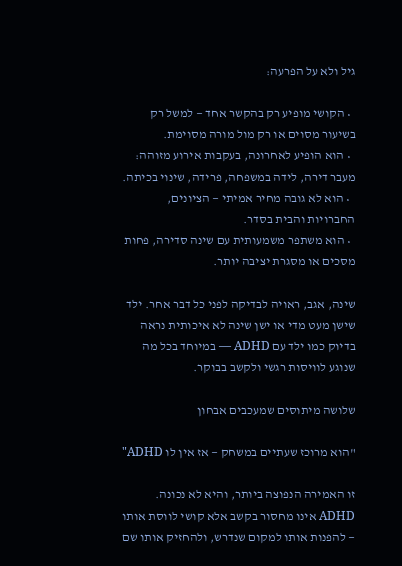גיל ולא על הפרעה:

  • הקושי מופיע רק בהקשר אחד — למשל רק בשיעור מסוים או רק מול מורה מסוימת.
  • הוא הופיע לאחרונה, בעקבות אירוע מזוהה: מעבר דירה, לידה במשפחה, פרידה, שינוי בכיתה.
  • הוא לא גובה מחיר אמיתי — הציונים, החברויות והבית בסדר.
  • הוא משתפר משמעותית עם שינה סדירה, פחות מסכים או מסגרת יציבה יותר.

שינה, אגב, ראויה לבדיקה לפני כל דבר אחר. ילד שישן מעט מדי או ישן שינה לא איכותית נראה בדיוק כמו ילד עם ADHD — במיוחד בכל מה שנוגע לוויסות רגשי ולקשב בבוקר.

שלושה מיתוסים שמעכבים אבחון

"הוא מרוכז שעתיים במשחק — אז אין לו ADHD"

זו האמירה הנפוצה ביותר, והיא לא נכונה. ADHD אינו מחסור בקשב אלא קושי לווסת אותו — להפנות אותו למקום שנדרש, ולהחזיק אותו שם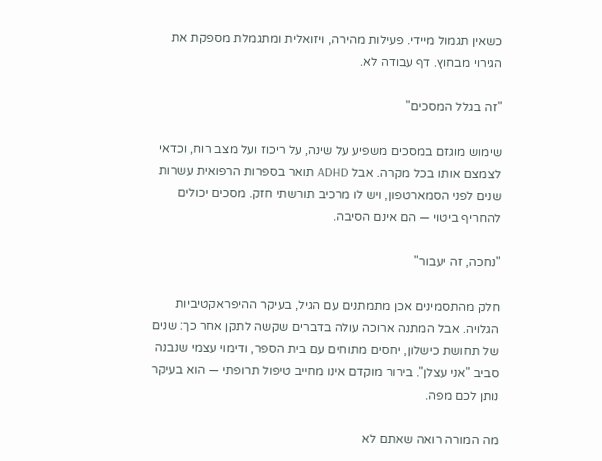כשאין תגמול מיידי. פעילות מהירה, ויזואלית ומתגמלת מספקת את הגירוי מבחוץ. דף עבודה לא.

"זה בגלל המסכים"

שימוש מוגזם במסכים משפיע על שינה, על ריכוז ועל מצב רוח, וכדאי לצמצם אותו בכל מקרה. אבל ADHD תואר בספרות הרפואית עשרות שנים לפני הסמארטפון, ויש לו מרכיב תורשתי חזק. מסכים יכולים להחריף ביטוי — הם אינם הסיבה.

"נחכה, זה יעבור"

חלק מהתסמינים אכן מתמתנים עם הגיל, בעיקר ההיפראקטיביות הגלויה. אבל המתנה ארוכה עולה בדברים שקשה לתקן אחר כך: שנים של תחושת כישלון, יחסים מתוחים עם בית הספר, ודימוי עצמי שנבנה סביב "אני עצלן". בירור מוקדם אינו מחייב טיפול תרופתי — הוא בעיקר נותן לכם מפה.

מה המורה רואה שאתם לא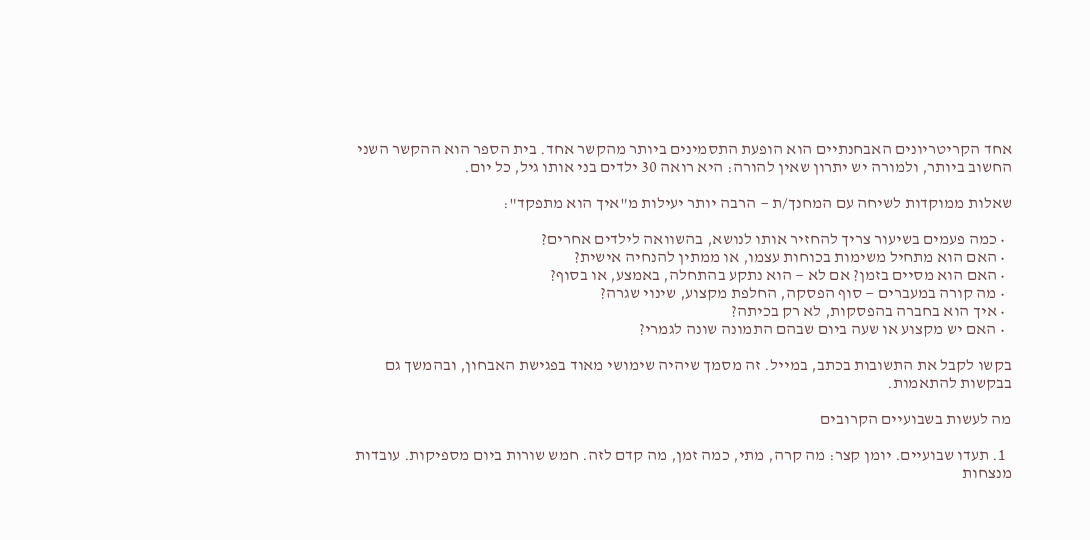אחד הקריטריונים האבחנתיים הוא הופעת התסמינים ביותר מהקשר אחד. בית הספר הוא ההקשר השני החשוב ביותר, ולמורה יש יתרון שאין להורה: היא רואה 30 ילדים בני אותו גיל, כל יום.

שאלות ממוקדות לשיחה עם המחנך/ת — הרבה יותר יעילות מ"איך הוא מתפקד":

  • כמה פעמים בשיעור צריך להחזיר אותו לנושא, בהשוואה לילדים אחרים?
  • האם הוא מתחיל משימות בכוחות עצמו, או ממתין להנחיה אישית?
  • האם הוא מסיים בזמן? אם לא — הוא נתקע בהתחלה, באמצע, או בסוף?
  • מה קורה במעברים — סוף הפסקה, החלפת מקצוע, שינוי שגרה?
  • איך הוא בחברה בהפסקות, לא רק בכיתה?
  • האם יש מקצוע או שעה ביום שבהם התמונה שונה לגמרי?

בקשו לקבל את התשובות בכתב, במייל. זה מסמך שיהיה שימושי מאוד בפגישת האבחון, ובהמשך גם בבקשות להתאמות.

מה לעשות בשבועיים הקרובים

  1. תעדו שבועיים. יומן קצר: מה קרה, מתי, כמה זמן, מה קדם לזה. חמש שורות ביום מספיקות. עובדות מנצחות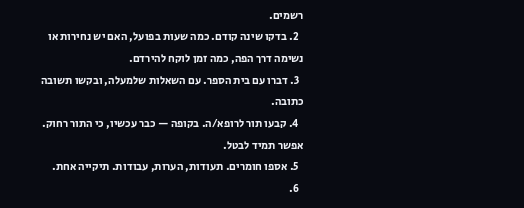רשמים.
  2. בדקו שינה קודם. כמה שעות בפועל, האם יש נחירות או נשימה דרך הפה, כמה זמן לוקח להירדם.
  3. דברו עם בית הספר. עם השאלות שלמעלה, ובקשו תשובה כתובה.
  4. קבעו תור לרופא/ה. בקופה — כבר עכשיו, כי התור רחוק. אפשר תמיד לבטל.
  5. אספו חומרים. תעודות, הערות, עבודות. תיקייה אחת.
  6.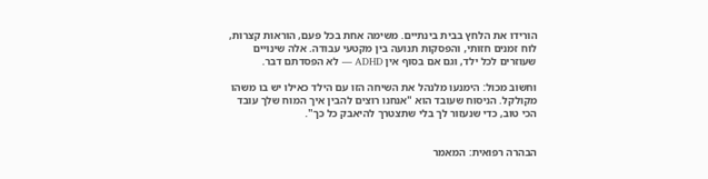הורידו את הלחץ בבית בינתיים. משימה אחת בכל פעם, הוראות קצרות, לוח זמנים חזותי, והפסקות תנועה בין מקטעי עבודה. אלה שינויים שעוזרים לכל ילד, וגם אם בסוף אין ADHD — לא הפסדתם דבר.

וחשוב מכול: הימנעו מלנהל את השיחה הזו עם הילד כאילו יש בו משהו מקולקל. הניסוח שעובד הוא "אנחנו רוצים להבין איך המוח שלך עובד הכי טוב, כדי שנעזור לך בלי שתצטרך להיאבק כל כך".


הבהרה רפואית: המאמר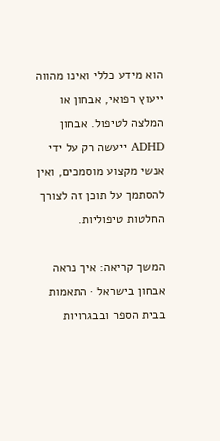הוא מידע כללי ואינו מהווה ייעוץ רפואי, אבחון או המלצה לטיפול. אבחון ADHD ייעשה רק על ידי אנשי מקצוע מוסמכים, ואין להסתמך על תוכן זה לצורך החלטות טיפוליות.

המשך קריאה: איך נראה אבחון בישראל · התאמות בבית הספר ובבגרויות